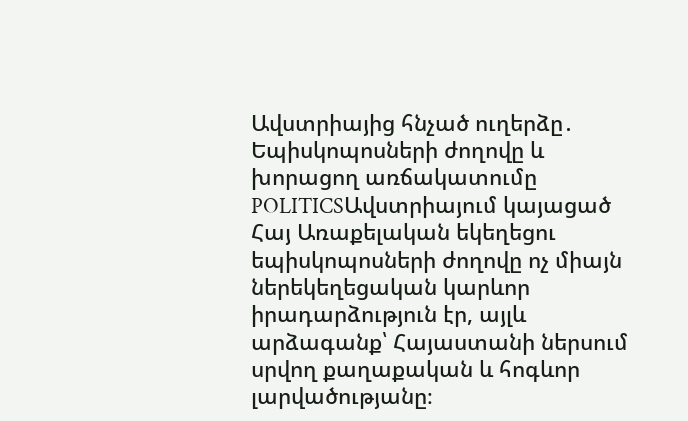Ավստրիայից հնչած ուղերձը․ Եպիսկոպոսների ժողովը և խորացող առճակատումը
POLITICSԱվստրիայում կայացած Հայ Առաքելական եկեղեցու եպիսկոպոսների ժողովը ոչ միայն ներեկեղեցական կարևոր իրադարձություն էր, այլև արձագանք՝ Հայաստանի ներսում սրվող քաղաքական և հոգևոր լարվածությանը։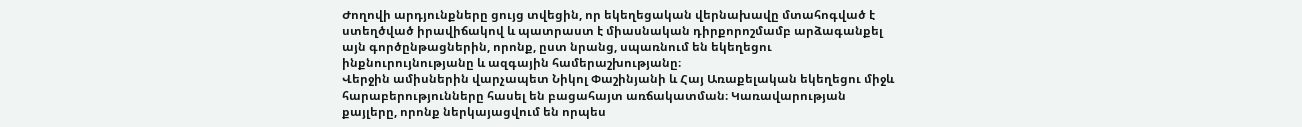Ժողովի արդյունքները ցույց տվեցին, որ եկեղեցական վերնախավը մտահոգված է ստեղծված իրավիճակով և պատրաստ է միասնական դիրքորոշմամբ արձագանքել այն գործընթացներին, որոնք, ըստ նրանց, սպառնում են եկեղեցու ինքնուրույնությանը և ազգային համերաշխությանը։
Վերջին ամիսներին վարչապետ Նիկոլ Փաշինյանի և Հայ Առաքելական եկեղեցու միջև հարաբերությունները հասել են բացահայտ առճակատման։ Կառավարության քայլերը, որոնք ներկայացվում են որպես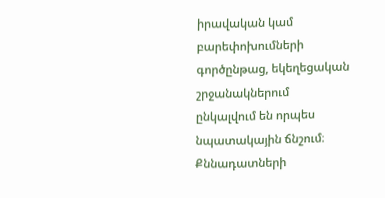իրավական կամ բարեփոխումների գործընթաց, եկեղեցական շրջանակներում ընկալվում են որպես նպատակային ճնշում։ Քննադատների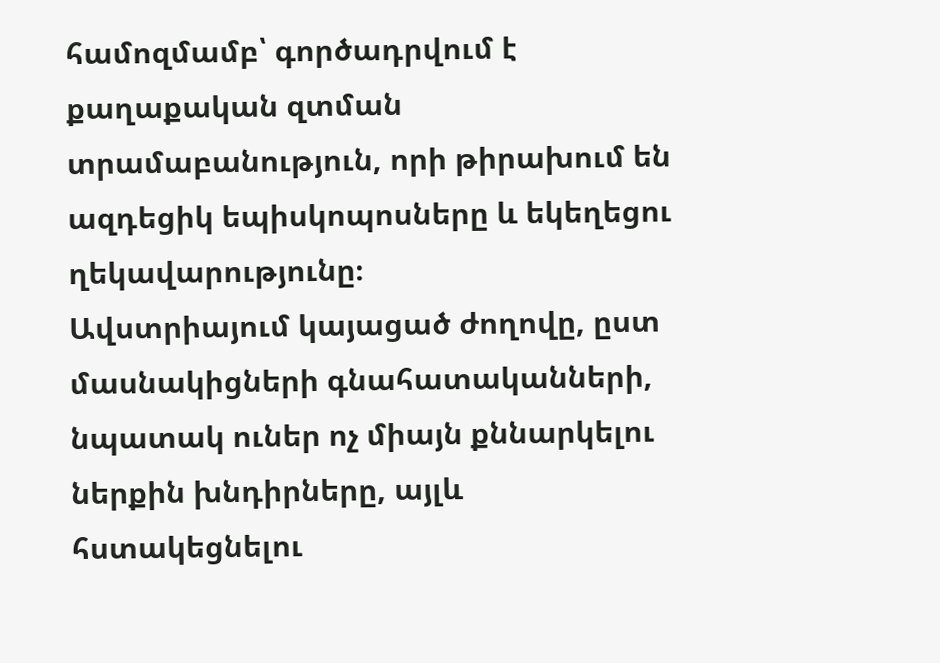համոզմամբ՝ գործադրվում է քաղաքական զտման տրամաբանություն, որի թիրախում են ազդեցիկ եպիսկոպոսները և եկեղեցու ղեկավարությունը։
Ավստրիայում կայացած ժողովը, ըստ մասնակիցների գնահատականների, նպատակ ուներ ոչ միայն քննարկելու ներքին խնդիրները, այլև հստակեցնելու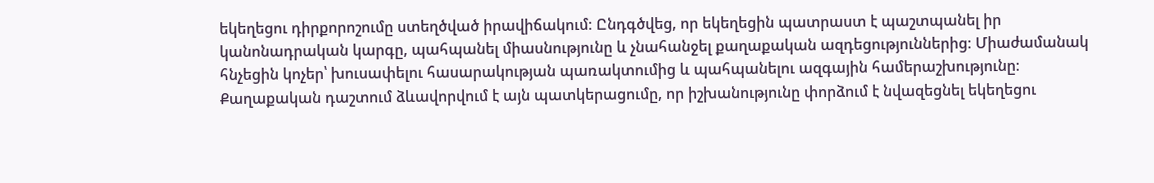եկեղեցու դիրքորոշումը ստեղծված իրավիճակում։ Ընդգծվեց, որ եկեղեցին պատրաստ է պաշտպանել իր կանոնադրական կարգը, պահպանել միասնությունը և չնահանջել քաղաքական ազդեցություններից։ Միաժամանակ հնչեցին կոչեր՝ խուսափելու հասարակության պառակտումից և պահպանելու ազգային համերաշխությունը։
Քաղաքական դաշտում ձևավորվում է այն պատկերացումը, որ իշխանությունը փորձում է նվազեցնել եկեղեցու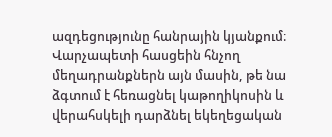ազդեցությունը հանրային կյանքում։ Վարչապետի հասցեին հնչող մեղադրանքներն այն մասին, թե նա ձգտում է հեռացնել կաթողիկոսին և վերահսկելի դարձնել եկեղեցական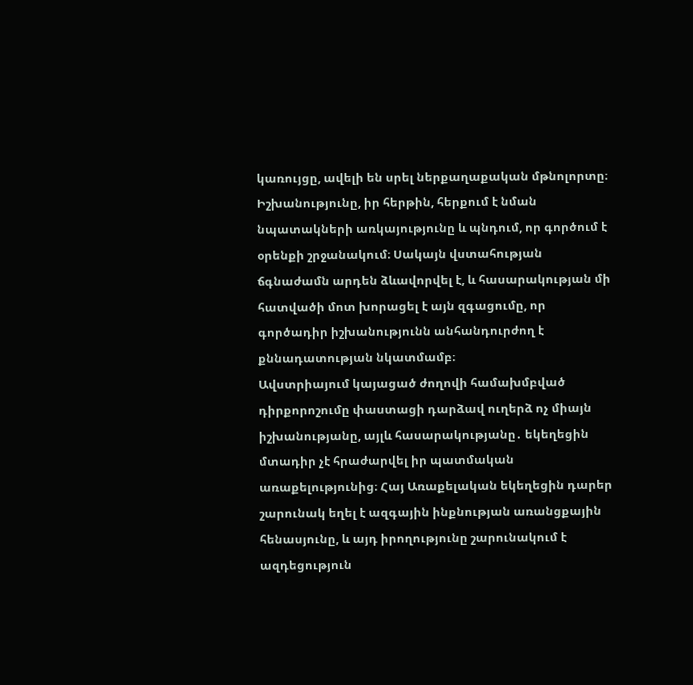կառույցը, ավելի են սրել ներքաղաքական մթնոլորտը։ Իշխանությունը, իր հերթին, հերքում է նման նպատակների առկայությունը և պնդում, որ գործում է օրենքի շրջանակում։ Սակայն վստահության ճգնաժամն արդեն ձևավորվել է, և հասարակության մի հատվածի մոտ խորացել է այն զգացումը, որ գործադիր իշխանությունն անհանդուրժող է քննադատության նկատմամբ։
Ավստրիայում կայացած ժողովի համախմբված դիրքորոշումը փաստացի դարձավ ուղերձ ոչ միայն իշխանությանը, այլև հասարակությանը․ եկեղեցին մտադիր չէ հրաժարվել իր պատմական առաքելությունից։ Հայ Առաքելական եկեղեցին դարեր շարունակ եղել է ազգային ինքնության առանցքային հենասյունը, և այդ իրողությունը շարունակում է ազդեցություն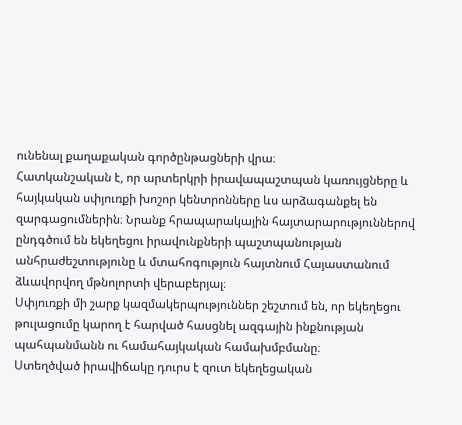ունենալ քաղաքական գործընթացների վրա։
Հատկանշական է, որ արտերկրի իրավապաշտպան կառույցները և հայկական սփյուռքի խոշոր կենտրոնները ևս արձագանքել են զարգացումներին։ Նրանք հրապարակային հայտարարություններով ընդգծում են եկեղեցու իրավունքների պաշտպանության անհրաժեշտությունը և մտահոգություն հայտնում Հայաստանում ձևավորվող մթնոլորտի վերաբերյալ։
Սփյուռքի մի շարք կազմակերպություններ շեշտում են, որ եկեղեցու թուլացումը կարող է հարված հասցնել ազգային ինքնության պահպանմանն ու համահայկական համախմբմանը։
Ստեղծված իրավիճակը դուրս է զուտ եկեղեցական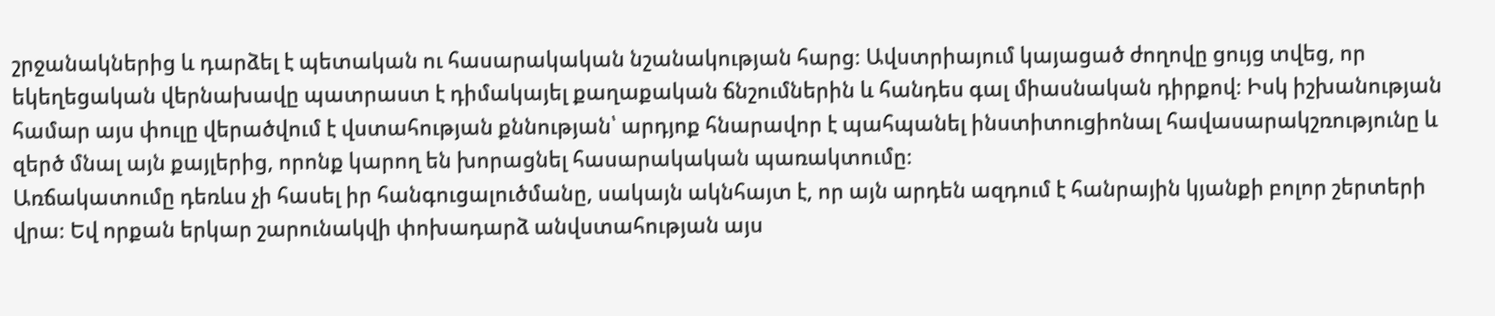շրջանակներից և դարձել է պետական ու հասարակական նշանակության հարց։ Ավստրիայում կայացած ժողովը ցույց տվեց, որ եկեղեցական վերնախավը պատրաստ է դիմակայել քաղաքական ճնշումներին և հանդես գալ միասնական դիրքով։ Իսկ իշխանության համար այս փուլը վերածվում է վստահության քննության՝ արդյոք հնարավոր է պահպանել ինստիտուցիոնալ հավասարակշռությունը և զերծ մնալ այն քայլերից, որոնք կարող են խորացնել հասարակական պառակտումը։
Առճակատումը դեռևս չի հասել իր հանգուցալուծմանը, սակայն ակնհայտ է, որ այն արդեն ազդում է հանրային կյանքի բոլոր շերտերի վրա։ Եվ որքան երկար շարունակվի փոխադարձ անվստահության այս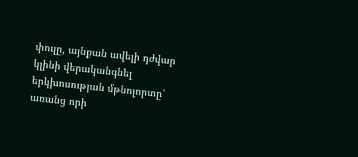փուլը, այնքան ավելի դժվար կլինի վերականգնել երկխոսության մթնոլորտը՝ առանց որի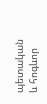պետական և հոգևոր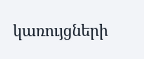կառույցների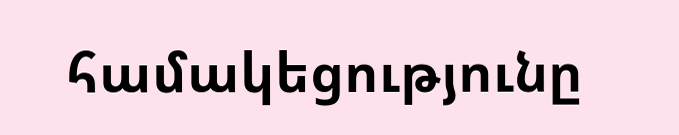համակեցությունը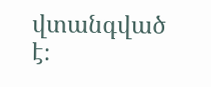վտանգված է։